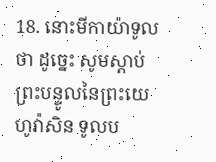18. នោះមីកាយ៉ាទូលថា ដូច្នេះ សូមស្តាប់ព្រះបន្ទូលនៃព្រះយេហូវ៉ាសិន ទូលប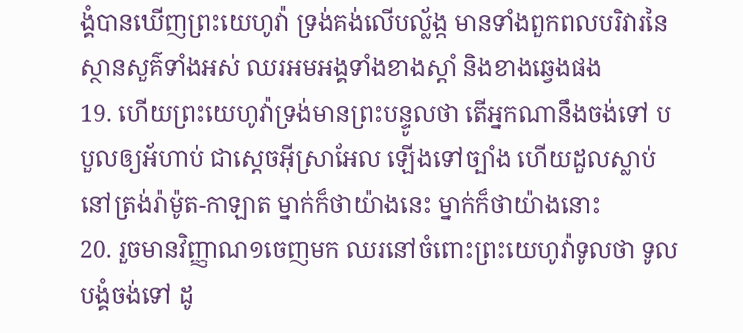ង្គំបានឃើញព្រះយេហូវ៉ា ទ្រង់គង់លើបល្ល័ង្ក មានទាំងពួកពលបរិវារនៃស្ថានសួគ៌ទាំងអស់ ឈរអមអង្គទាំងខាងស្តាំ និងខាងឆ្វេងផង
19. ហើយព្រះយេហូវ៉ាទ្រង់មានព្រះបន្ទូលថា តើអ្នកណានឹងចង់ទៅ បបួលឲ្យអ័ហាប់ ជាស្តេចអ៊ីស្រាអែល ឡើងទៅច្បាំង ហើយដួលស្លាប់នៅត្រង់រ៉ាម៉ូត-កាឡាត ម្នាក់ក៏ថាយ៉ាងនេះ ម្នាក់ក៏ថាយ៉ាងនោះ
20. រួចមានវិញ្ញាណ១ចេញមក ឈរនៅចំពោះព្រះយេហូវ៉ាទូលថា ទូលបង្គំចង់ទៅ ដូ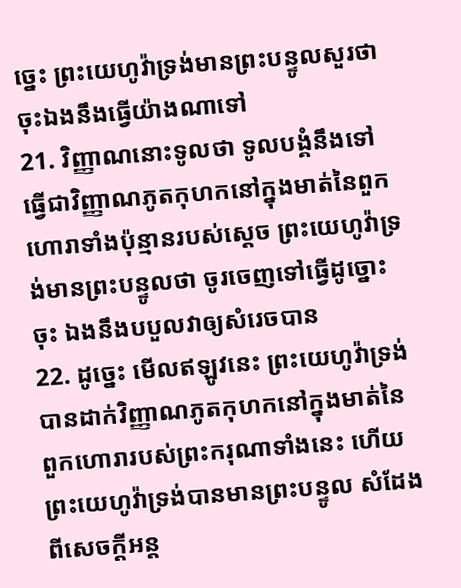ច្នេះ ព្រះយេហូវ៉ាទ្រង់មានព្រះបន្ទូលសួរថា ចុះឯងនឹងធ្វើយ៉ាងណាទៅ
21. វិញ្ញាណនោះទូលថា ទូលបង្គំនឹងទៅធ្វើជាវិញ្ញាណភូតកុហកនៅក្នុងមាត់នៃពួកហោរាទាំងប៉ុន្មានរបស់ស្តេច ព្រះយេហូវ៉ាទ្រង់មានព្រះបន្ទូលថា ចូរចេញទៅធ្វើដូច្នោះចុះ ឯងនឹងបបួលវាឲ្យសំរេចបាន
22. ដូច្នេះ មើលឥឡូវនេះ ព្រះយេហូវ៉ាទ្រង់បានដាក់វិញ្ញាណភូតកុហកនៅក្នុងមាត់នៃពួកហោរារបស់ព្រះករុណាទាំងនេះ ហើយព្រះយេហូវ៉ាទ្រង់បានមានព្រះបន្ទូល សំដែងពីសេចក្ដីអន្ត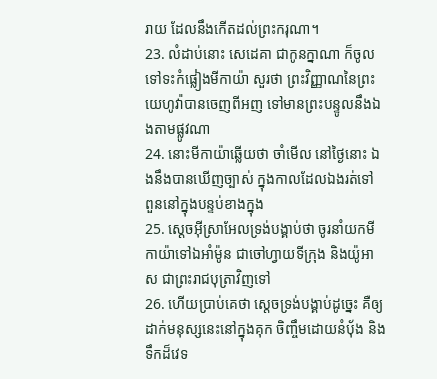រាយ ដែលនឹងកើតដល់ព្រះករុណា។
23. លំដាប់នោះ សេដេគា ជាកូនក្នាណា ក៏ចូលទៅទះកំផ្លៀងមីកាយ៉ា សួរថា ព្រះវិញ្ញាណនៃព្រះយេហូវ៉ាបានចេញពីអញ ទៅមានព្រះបន្ទូលនឹងឯងតាមផ្លូវណា
24. នោះមីកាយ៉ាឆ្លើយថា ចាំមើល នៅថ្ងៃនោះ ឯងនឹងបានឃើញច្បាស់ ក្នុងកាលដែលឯងរត់ទៅ ពួននៅក្នុងបន្ទប់ខាងក្នុង
25. ស្តេចអ៊ីស្រាអែលទ្រង់បង្គាប់ថា ចូរនាំយកមីកាយ៉ាទៅឯអាំម៉ូន ជាចៅហ្វាយទីក្រុង និងយ៉ូអាស ជាព្រះរាជបុត្រាវិញទៅ
26. ហើយប្រាប់គេថា ស្តេចទ្រង់បង្គាប់ដូច្នេះ គឺឲ្យដាក់មនុស្សនេះនៅក្នុងគុក ចិញ្ចឹមដោយនំបុ័ង និងទឹកដ៏វេទ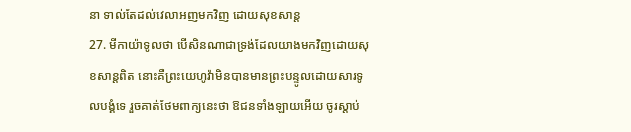នា ទាល់តែដល់វេលាអញមកវិញ ដោយសុខសាន្ត
27. មីកាយ៉ាទូលថា បើសិនណាជាទ្រង់ដែលយាងមកវិញដោយសុខសាន្តពិត នោះគឺព្រះយេហូវ៉ាមិនបានមានព្រះបន្ទូលដោយសារទូលបង្គំទេ រួចគាត់ថែមពាក្យនេះថា ឱជនទាំងឡាយអើយ ចូរស្តាប់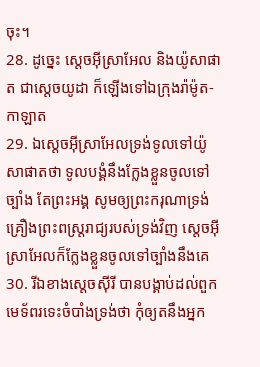ចុះ។
28. ដូច្នេះ ស្តេចអ៊ីស្រាអែល និងយ៉ូសាផាត ជាស្តេចយូដា ក៏ឡើងទៅឯក្រុងរ៉ាម៉ូត-កាឡាត
29. ឯស្តេចអ៊ីស្រាអែលទ្រង់ទូលទៅយ៉ូសាផាតថា ទូលបង្គំនឹងក្លែងខ្លួនចូលទៅច្បាំង តែព្រះអង្គ សូមឲ្យព្រះករុណាទ្រង់គ្រឿងព្រះពស្ត្ររាជ្យរបស់ទ្រង់វិញ ស្តេចអ៊ីស្រាអែលក៏ក្លែងខ្លួនចូលទៅច្បាំងនឹងគេ
30. រីឯខាងស្តេចស៊ីរី បានបង្គាប់ដល់ពួកមេទ័ពរទេះចំបាំងទ្រង់ថា កុំឲ្យតនឹងអ្នក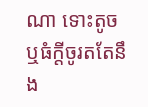ណា ទោះតូច ឬធំក្តីចូរតតែនឹង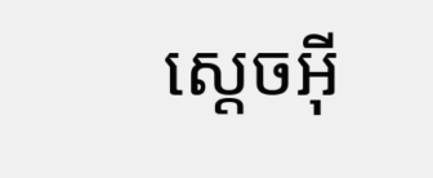ស្តេចអ៊ី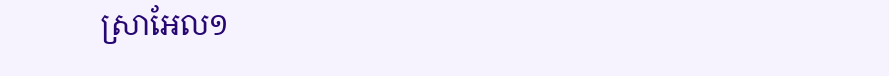ស្រាអែល១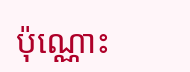ប៉ុណ្ណោះ